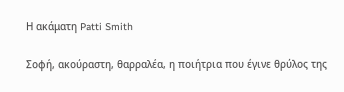Η ακάματη Patti Smith

Σοφή, ακούραστη, θαρραλέα, η ποιήτρια που έγινε θρύλος της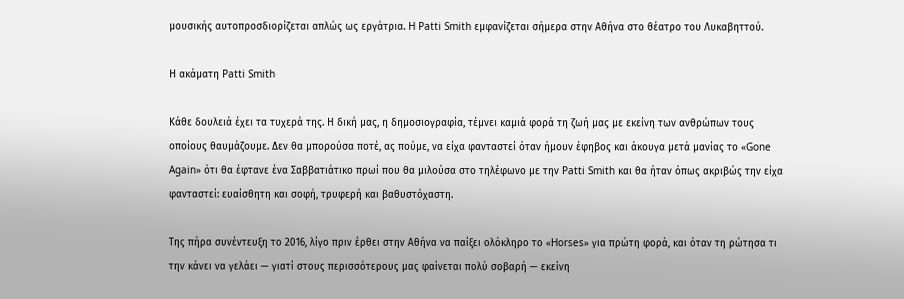μουσικής αυτοπροσδιορίζεται απλώς ως εργάτρια. H Patti Smith εμφανίζεται σήμερα στην Αθήνα στο θέατρο του Λυκαβηττού.

Η ακάματη Patti Smith

Κάθε δουλειά έχει τα τυχερά της. Η δική μας, η δημοσιογραφία, τέμνει καμιά φορά τη ζωή μας με εκείνη των ανθρώπων τους οποίους θαυμάζουμε. Δεν θα μπορούσα ποτέ, ας πούμε, να είχα φανταστεί όταν ήμουν έφηβος και άκουγα μετά μανίας το «Gone Again» ότι θα έφτανε ένα Σαββατιάτικο πρωί που θα μιλούσα στο τηλέφωνο με την Patti Smith και θα ήταν όπως ακριβώς την είχα φανταστεί: ευαίσθητη και σοφή, τρυφερή και βαθυστόχαστη.

Της πήρα συνέντευξη το 2016, λίγο πριν έρθει στην Αθήνα να παίξει ολόκληρο το «Horses» για πρώτη φορά, και όταν τη ρώτησα τι την κάνει να γελάει — γιατί στους περισσότερους μας φαίνεται πολύ σοβαρή — εκείνη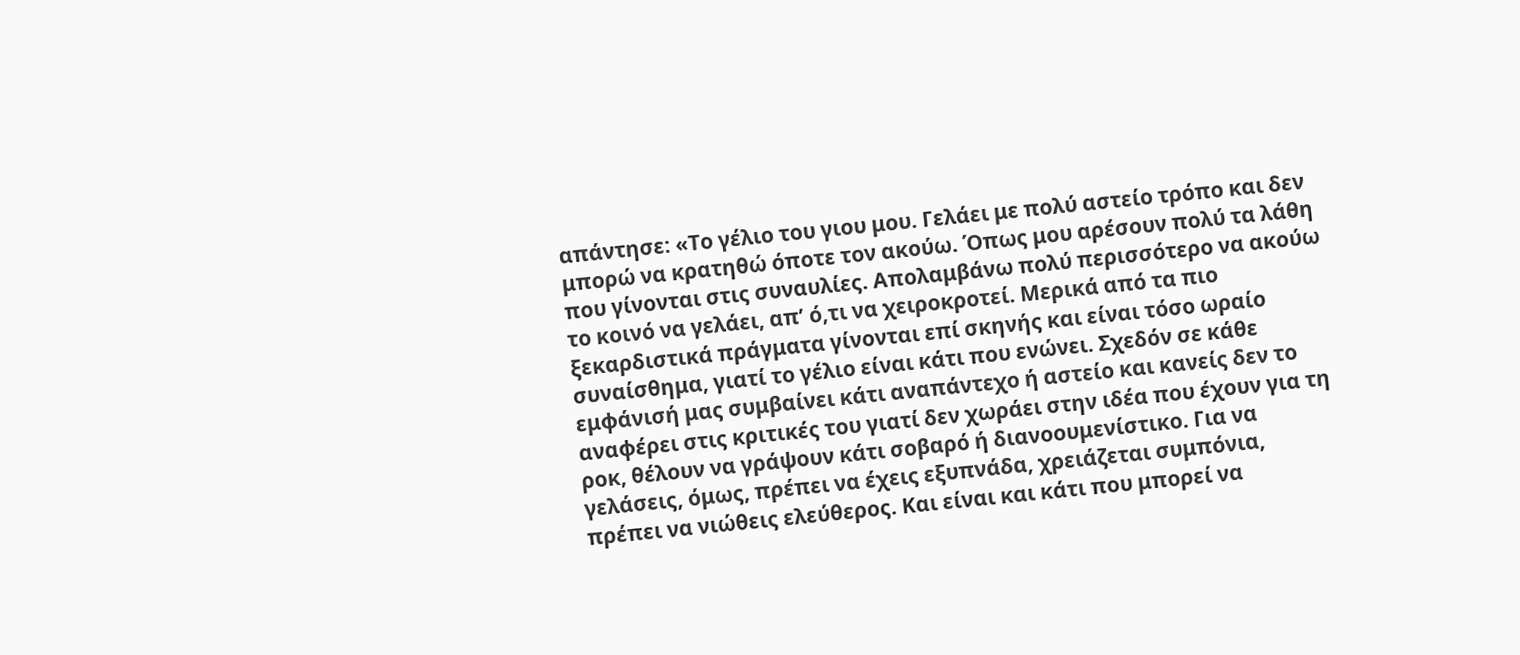απάντησε: «Το γέλιο του γιου μου. Γελάει με πολύ αστείο τρόπο και δεν μπορώ να κρατηθώ όποτε τον ακούω. Όπως μου αρέσουν πολύ τα λάθη που γίνονται στις συναυλίες. Απολαμβάνω πολύ περισσότερο να ακούω το κοινό να γελάει, απ’ ό,τι να χειροκροτεί. Μερικά από τα πιο ξεκαρδιστικά πράγματα γίνονται επί σκηνής και είναι τόσο ωραίο συναίσθημα, γιατί το γέλιο είναι κάτι που ενώνει. Σχεδόν σε κάθε εμφάνισή μας συμβαίνει κάτι αναπάντεχο ή αστείο και κανείς δεν το αναφέρει στις κριτικές του γιατί δεν χωράει στην ιδέα που έχουν για τη ροκ, θέλουν να γράψουν κάτι σοβαρό ή διανοουμενίστικο. Για να γελάσεις, όμως, πρέπει να έχεις εξυπνάδα, χρειάζεται συμπόνια, πρέπει να νιώθεις ελεύθερος. Και είναι και κάτι που μπορεί να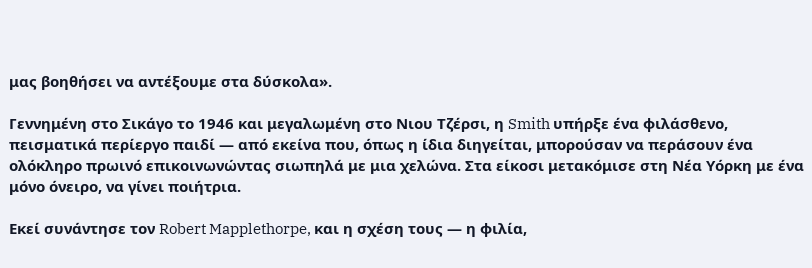μας βοηθήσει να αντέξουμε στα δύσκολα».

Γεννημένη στο Σικάγο το 1946 και μεγαλωμένη στο Νιου Τζέρσι, η Smith υπήρξε ένα φιλάσθενο, πεισματικά περίεργο παιδί — από εκείνα που, όπως η ίδια διηγείται, μπορούσαν να περάσουν ένα ολόκληρο πρωινό επικοινωνώντας σιωπηλά με μια χελώνα. Στα είκοσι μετακόμισε στη Νέα Υόρκη με ένα μόνο όνειρο, να γίνει ποιήτρια.

Εκεί συνάντησε τον Robert Mapplethorpe, και η σχέση τους — η φιλία,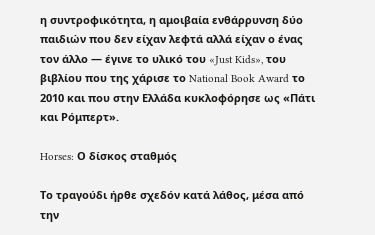η συντροφικότητα, η αμοιβαία ενθάρρυνση δύο παιδιών που δεν είχαν λεφτά αλλά είχαν ο ένας τον άλλο — έγινε το υλικό του «Just Kids», του βιβλίου που της χάρισε το National Book Award το 2010 και που στην Ελλάδα κυκλοφόρησε ως «Πάτι και Ρόμπερτ».

Horses: Ο δίσκος σταθμός

Το τραγούδι ήρθε σχεδόν κατά λάθος, μέσα από την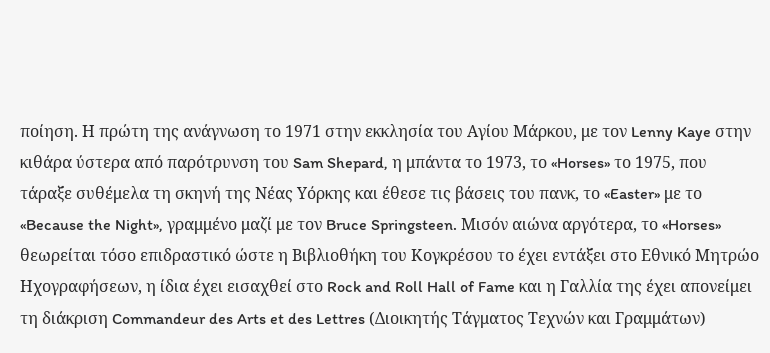ποίηση. Η πρώτη της ανάγνωση το 1971 στην εκκλησία του Αγίου Μάρκου, με τον Lenny Kaye στην κιθάρα ύστερα από παρότρυνση του Sam Shepard, η μπάντα το 1973, το «Horses» το 1975, που τάραξε συθέμελα τη σκηνή της Νέας Υόρκης και έθεσε τις βάσεις του πανκ, το «Easter» με το «Because the Night», γραμμένο μαζί με τον Bruce Springsteen. Μισόν αιώνα αργότερα, το «Horses» θεωρείται τόσο επιδραστικό ώστε η Βιβλιοθήκη του Κογκρέσου το έχει εντάξει στο Εθνικό Μητρώο Ηχογραφήσεων, η ίδια έχει εισαχθεί στο Rock and Roll Hall of Fame και η Γαλλία της έχει απονείμει τη διάκριση Commandeur des Arts et des Lettres (Διοικητής Τάγματος Τεχνών και Γραμμάτων)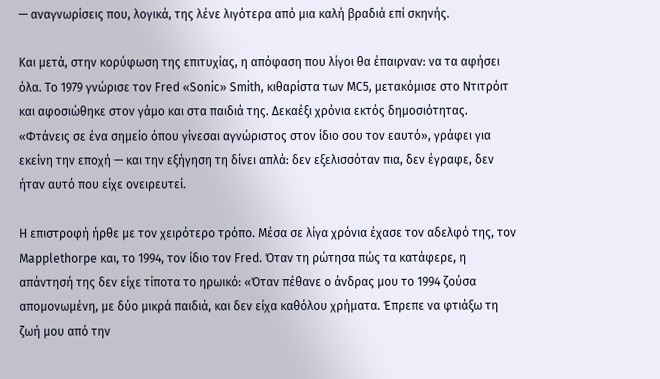— αναγνωρίσεις που, λογικά, της λένε λιγότερα από μια καλή βραδιά επί σκηνής.

Και μετά, στην κορύφωση της επιτυχίας, η απόφαση που λίγοι θα έπαιρναν: να τα αφήσει όλα. Το 1979 γνώρισε τον Fred «Sonic» Smith, κιθαρίστα των MC5, μετακόμισε στο Ντιτρόιτ και αφοσιώθηκε στον γάμο και στα παιδιά της. Δεκαέξι χρόνια εκτός δημοσιότητας. «Φτάνεις σε ένα σημείο όπου γίνεσαι αγνώριστος στον ίδιο σου τον εαυτό», γράφει για εκείνη την εποχή — και την εξήγηση τη δίνει απλά: δεν εξελισσόταν πια, δεν έγραφε, δεν ήταν αυτό που είχε ονειρευτεί.

Η επιστροφή ήρθε με τον χειρότερο τρόπο. Μέσα σε λίγα χρόνια έχασε τον αδελφό της, τον Mapplethorpe και, το 1994, τον ίδιο τον Fred. Όταν τη ρώτησα πώς τα κατάφερε, η απάντησή της δεν είχε τίποτα το ηρωικό: «Όταν πέθανε ο άνδρας μου το 1994 ζούσα απομονωμένη, με δύο μικρά παιδιά, και δεν είχα καθόλου χρήματα. Έπρεπε να φτιάξω τη ζωή μου από την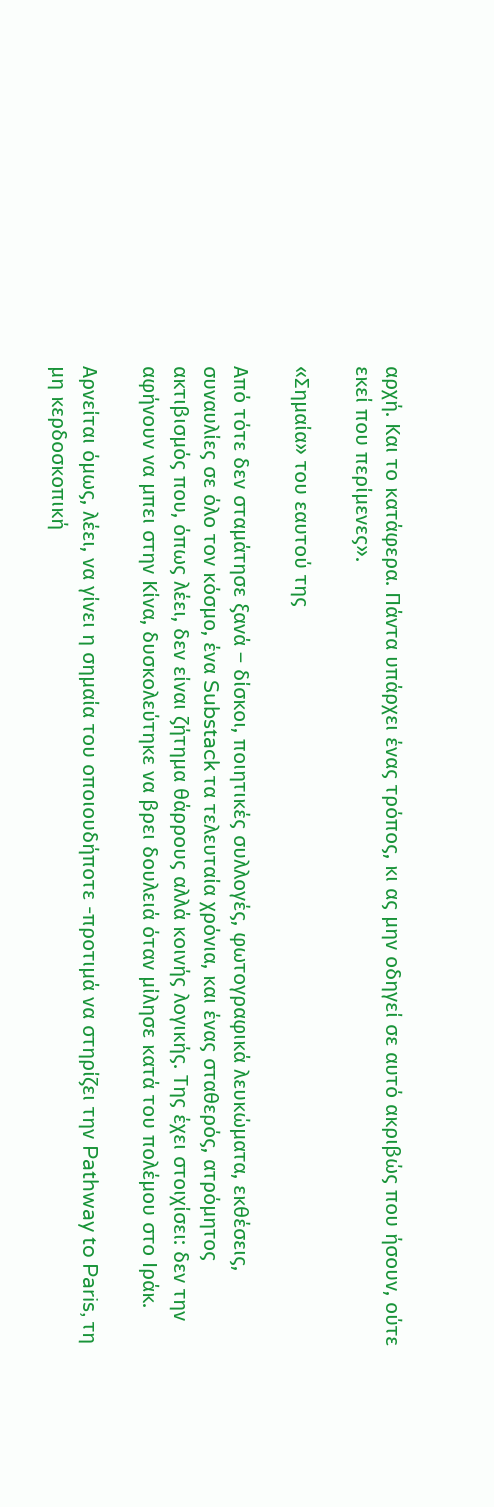αρχή. Και το κατάφερα. Πάντα υπάρχει ένας τρόπος, κι ας μην οδηγεί σε αυτό ακριβώς που ήσουν, ούτε εκεί που περίμενες».

«Σημαία» του εαυτού της

Από τότε δεν σταμάτησε ξανά – δίσκοι, ποιητικές συλλογές, φωτογραφικά λευκώματα, εκθέσεις, συναυλίες σε όλο τον κόσμο, ένα Substack τα τελευταία χρόνια, και ένας σταθερός, ατρόμητος ακτιβισμός που, όπως λέει, δεν είναι ζήτημα θάρρους αλλά κοινής λογικής. Της έχει στοιχίσει: δεν την αφήνουν να μπει στην Κίνα, δυσκολεύτηκε να βρει δουλειά όταν μίλησε κατά του πολέμου στο Ιράκ.

Αρνείται όμως, λέει, να γίνει η σημαία του οποιουδήποτε -προτιμά να στηρίζει την Pathway to Paris, τη μη κερδοσκοπική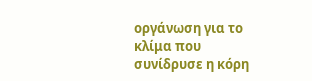οργάνωση για το κλίμα που συνίδρυσε η κόρη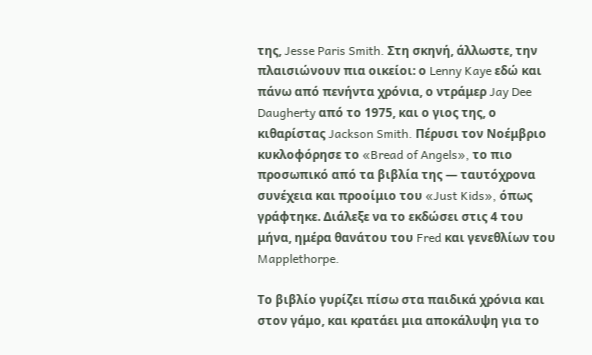της, Jesse Paris Smith. Στη σκηνή, άλλωστε, την πλαισιώνουν πια οικείοι: ο Lenny Kaye εδώ και πάνω από πενήντα χρόνια, ο ντράμερ Jay Dee Daugherty από το 1975, και ο γιος της, ο κιθαρίστας Jackson Smith. Πέρυσι τον Νοέμβριο κυκλοφόρησε το «Bread of Angels», το πιο προσωπικό από τα βιβλία της — ταυτόχρονα συνέχεια και προοίμιο του «Just Kids», όπως γράφτηκε. Διάλεξε να το εκδώσει στις 4 του μήνα, ημέρα θανάτου του Fred και γενεθλίων του Mapplethorpe.

Το βιβλίο γυρίζει πίσω στα παιδικά χρόνια και στον γάμο, και κρατάει μια αποκάλυψη για το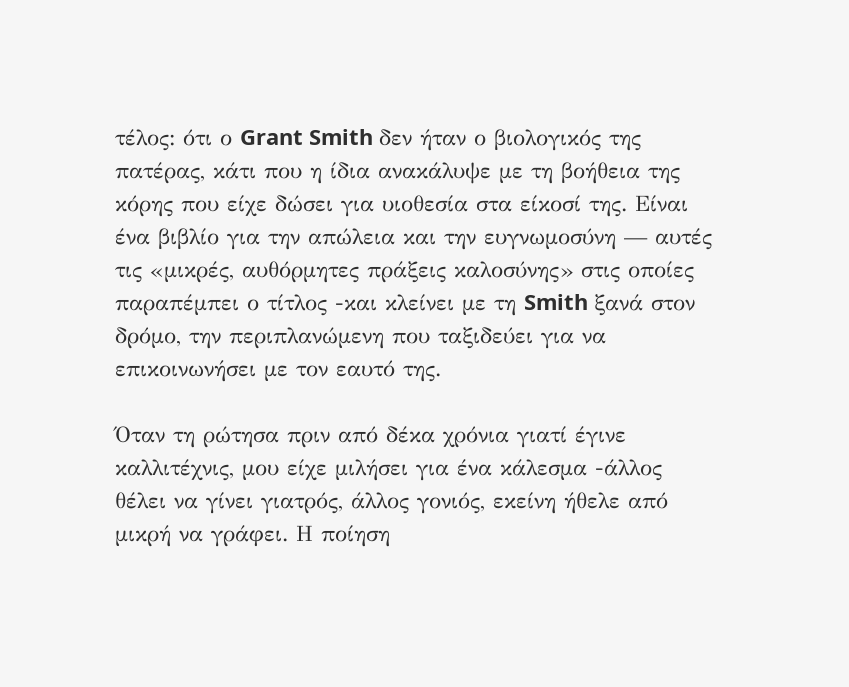τέλος: ότι ο Grant Smith δεν ήταν ο βιολογικός της πατέρας, κάτι που η ίδια ανακάλυψε με τη βοήθεια της κόρης που είχε δώσει για υιοθεσία στα είκοσί της. Είναι ένα βιβλίο για την απώλεια και την ευγνωμοσύνη — αυτές τις «μικρές, αυθόρμητες πράξεις καλοσύνης» στις οποίες παραπέμπει ο τίτλος -και κλείνει με τη Smith ξανά στον δρόμο, την περιπλανώμενη που ταξιδεύει για να επικοινωνήσει με τον εαυτό της.

Όταν τη ρώτησα πριν από δέκα χρόνια γιατί έγινε καλλιτέχνις, μου είχε μιλήσει για ένα κάλεσμα -άλλος θέλει να γίνει γιατρός, άλλος γονιός, εκείνη ήθελε από μικρή να γράφει. Η ποίηση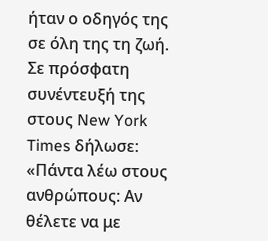ήταν ο οδηγός της σε όλη της τη ζωή. Σε πρόσφατη συνέντευξή της στους New York Times δήλωσε: «Πάντα λέω στους ανθρώπους: Αν θέλετε να με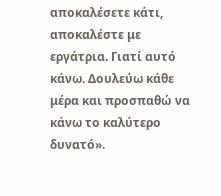αποκαλέσετε κάτι, αποκαλέστε με εργάτρια. Γιατί αυτό κάνω. Δουλεύω κάθε μέρα και προσπαθώ να κάνω το καλύτερο δυνατό».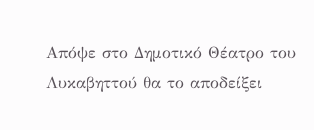Απόψε στο Δημοτικό Θέατρο του Λυκαβηττού θα το αποδείξει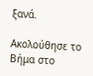ξανά.

Ακολούθησε το Βήμα στο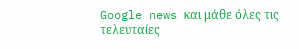Google news και μάθε όλες τις τελευταίες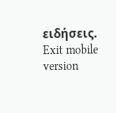ειδήσεις.
Exit mobile version